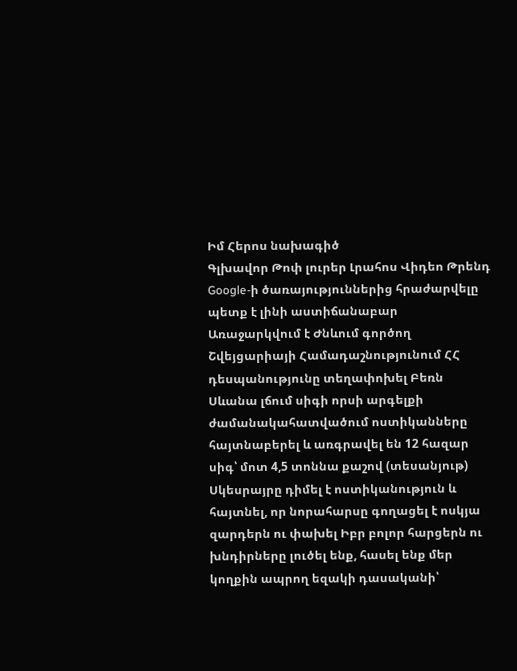Իմ Հերոս նախագիծ
Գլխավոր Թոփ լուրեր Լրահոս Վիդեո Թրենդ
Google-ի ծառայություններից հրաժարվելը պետք է լինի աստիճանաբար Առաջարկվում է Ժնևում գործող Շվեյցարիայի Համադաշնությունում ՀՀ դեսպանությունը տեղափոխել Բեռն Սևանա լճում սիգի որսի արգելքի ժամանակահատվածում ոստիկանները հայտնաբերել և առգրավել են 12 հազար սիգ՝ մոտ 4,5 տոննա քաշով (տեսանյութ) Սկեսրայրը դիմել է ոստիկանություն և հայտնել, որ նորահարսը գողացել է ոսկյա զարդերն ու փախել Իբր բոլոր հարցերն ու խնդիրները լուծել ենք, հասել ենք մեր կողքին ապրող եզակի դասականի՝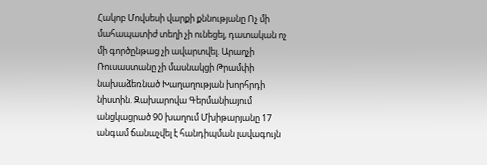Հակոբ Մովսեսի վարքի քննությանը Ոչ մի մահապատիժ տեղի չի ունեցել, դատական ոչ մի գործընթաց չի ավարտվել. Արաղչի Ռուսաստանը չի մասնակցի Թրամփի նախաձեռնած Խաղաղության խորհրդի նիստին. Զախարովա Գերմանիայում անցկացրած 90 խաղում Մխիթարյանը 17 անգամ ճանաչվել է հանդիպման լավագույն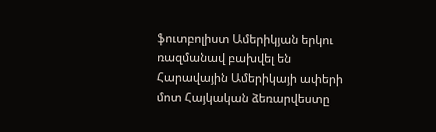ֆուտբոլիստ Ամերիկյան երկու ռազմանավ բախվել են Հարավային Ամերիկայի ափերի մոտ Հայկական ձեռարվեստը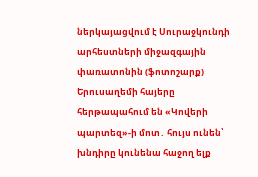ներկայացվում է Սուրաջկունդի արհեստների միջազգային փառատոնին (ֆոտոշարք) Երուսաղեմի հայերը հերթապահում են «Կովերի պարտեզ»-ի մոտ․ հույս ունեն՝ խնդիրը կունենա հաջող ելք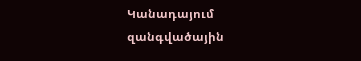Կանադայում զանգվածային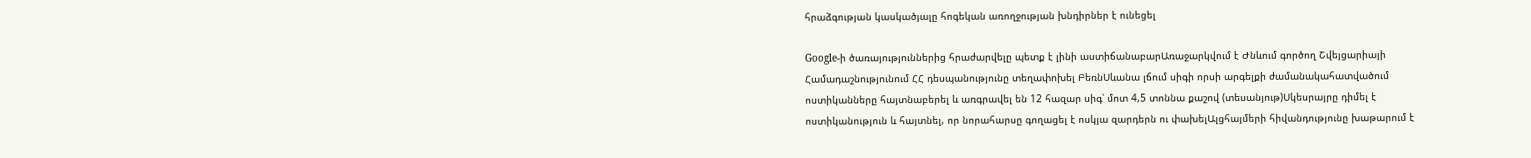հրաձգության կասկածյալը հոգեկան առողջության խնդիրներ է ունեցել

Google-ի ծառայություններից հրաժարվելը պետք է լինի աստիճանաբարԱռաջարկվում է Ժնևում գործող Շվեյցարիայի Համադաշնությունում ՀՀ դեսպանությունը տեղափոխել ԲեռնՍևանա լճում սիգի որսի արգելքի ժամանակահատվածում ոստիկանները հայտնաբերել և առգրավել են 12 հազար սիգ՝ մոտ 4,5 տոննա քաշով (տեսանյութ)Սկեսրայրը դիմել է ոստիկանություն և հայտնել, որ նորահարսը գողացել է ոսկյա զարդերն ու փախելԱլցհայմերի հիվանդությունը խաթարում է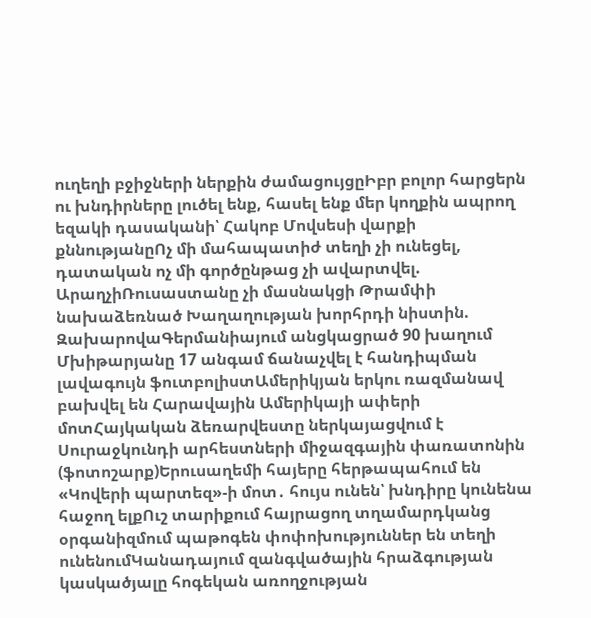ուղեղի բջիջների ներքին ժամացույցըԻբր բոլոր հարցերն ու խնդիրները լուծել ենք, հասել ենք մեր կողքին ապրող եզակի դասականի՝ Հակոբ Մովսեսի վարքի քննությանըՈչ մի մահապատիժ տեղի չի ունեցել, դատական ոչ մի գործընթաց չի ավարտվել. ԱրաղչիՌուսաստանը չի մասնակցի Թրամփի նախաձեռնած Խաղաղության խորհրդի նիստին. ԶախարովաԳերմանիայում անցկացրած 90 խաղում Մխիթարյանը 17 անգամ ճանաչվել է հանդիպման լավագույն ֆուտբոլիստԱմերիկյան երկու ռազմանավ բախվել են Հարավային Ամերիկայի ափերի մոտՀայկական ձեռարվեստը ներկայացվում է Սուրաջկունդի արհեստների միջազգային փառատոնին (ֆոտոշարք)Երուսաղեմի հայերը հերթապահում են «Կովերի պարտեզ»-ի մոտ․ հույս ունեն՝ խնդիրը կունենա հաջող ելքՈւշ տարիքում հայրացող տղամարդկանց օրգանիզմում պաթոգեն փոփոխություններ են տեղի ունենումԿանադայում զանգվածային հրաձգության կասկածյալը հոգեկան առողջության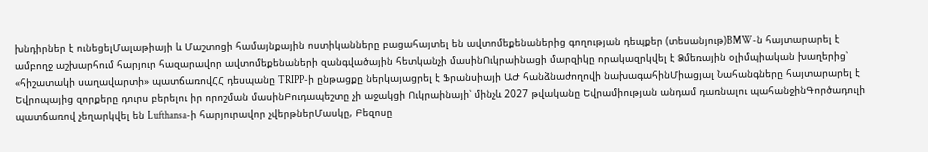խնդիրներ է ունեցելՄալաթիայի և Մաշտոցի համայնքային ոստիկանները բացահայտել են ավտոմեքենաներից գողության դեպքեր (տեսանյութ)BMW-ն հայտարարել է ամբողջ աշխարհում հարյուր հազարավոր ավտոմեքենաների զանգվածային հետկանչի մասինՈւկրաինացի մարզիկը որակազրկվել է Ձմեռային օլիմպիական խաղերից՝ «հիշատակի սաղավարտի» պատճառովՀՀ դեսպանը TRIPP-ի ընթացքը ներկայացրել է Ֆրանսիայի ԱԺ հանձնաժողովի նախագահինՄիացյալ Նահանգները հայտարարել է Եվրոպայից զորքերը դուրս բերելու իր որոշման մասինԲուդապեշտը չի աջակցի Ուկրաինայի՝ մինչև 2027 թվականը Եվրամիության անդամ դառնալու պահանջինԳործադուլի պատճառով չեղարկվել են Lufthansa-ի հարյուրավոր չվերթներՄասկը, Բեզոսը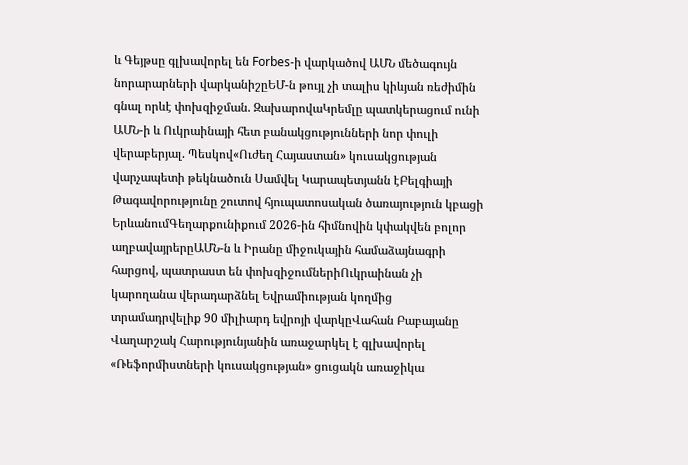և Գեյթսը գլխավորել են Forbes-ի վարկածով ԱՄՆ մեծագույն նորարարների վարկանիշըԵՄ-ն թույլ չի տալիս կիևյան ռեժիմին գնալ որևէ փոխզիջման. ԶախարովաԿրեմլը պատկերացում ունի ԱՄՆ-ի և Ուկրաինայի հետ բանակցությունների նոր փուլի վերաբերյալ. Պեսկով«Ուժեղ Հայաստան» կուսակցության վարչապետի թեկնածուն Սամվել Կարապետյանն էԲելգիայի Թագավորությունը շուտով հյուպատոսական ծառայություն կբացի ԵրևանումԳեղարքունիքում 2026-ին հիմնովին կփակվեն բոլոր աղբավայրերըԱՄՆ-ն և Իրանը միջուկային համաձայնագրի հարցով, պատրաստ են փոխզիջումներիՈւկրաինան չի կարողանա վերադարձնել Եվրամիության կողմից տրամադրվելիք 90 միլիարդ եվրոյի վարկըՎահան Բաբայանը Վաղարշակ Հարությունյանին առաջարկել է գլխավորել «Ռեֆորմիստների կուսակցության» ցուցակն առաջիկա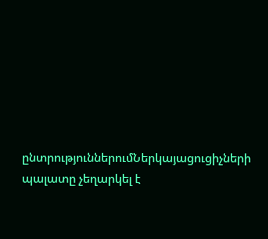ընտրություններումՆերկայացուցիչների պալատը չեղարկել է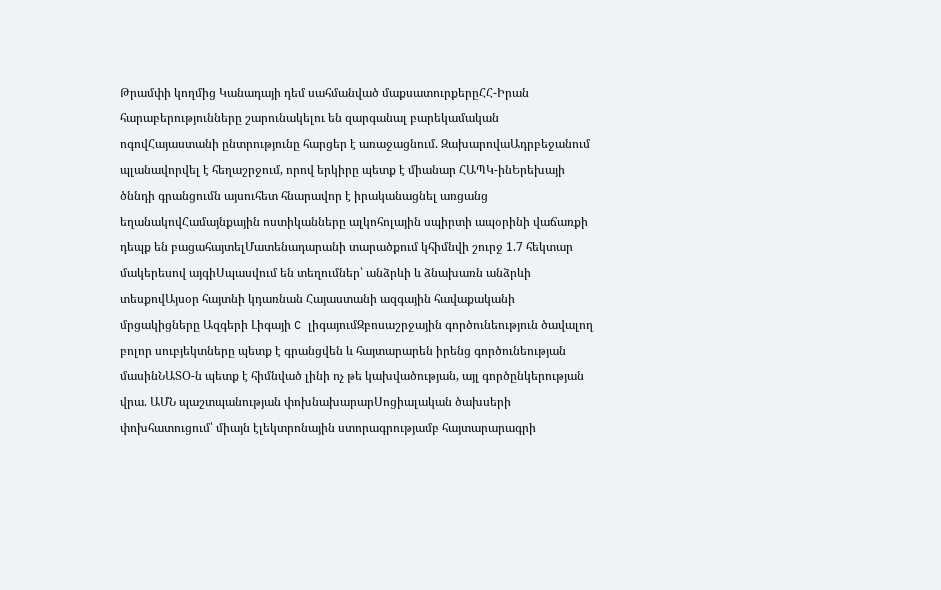Թրամփի կողմից Կանադայի դեմ սահմանված մաքսատուրքերըՀՀ-Իրան հարաբերությունները շարունակելու են զարգանալ բարեկամական ոգովՀայաստանի ընտրությունը հարցեր է առաջացնում. ԶախարովաԱդրբեջանում պլանավորվել է հեղաշրջում, որով երկիրը պետք է միանար ՀԱՊԿ-ինԵրեխայի ծննդի գրանցումն այսուհետ հնարավոր է իրականացնել առցանց եղանակովՀամայնքային ոստիկանները ալկոհոլային սպիրտի ապօրինի վաճառքի դեպք են բացահայտելՄատենադարանի տարածքում կհիմնվի շուրջ 1.7 հեկտար մակերեսով այգիՍպասվում են տեղումներ՝ անձրևի և ձնախառն անձրևի տեսքովԱյսօր հայտնի կդառնան Հայաստանի ազգային հավաքականի մրցակիցները Ազգերի Լիգայի C լիգայումԶբոսաշրջային գործունեություն ծավալող բոլոր սուբյեկտները պետք է գրանցվեն և հայտարարեն իրենց գործունեության մասինՆԱՏՕ-ն պետք է հիմնված լինի ոչ թե կախվածության, այլ գործընկերության վրա. ԱՄՆ պաշտպանության փոխնախարարՍոցիալական ծախսերի փոխհատուցում՝ միայն էլեկտրոնային ստորագրությամբ հայտարարագրի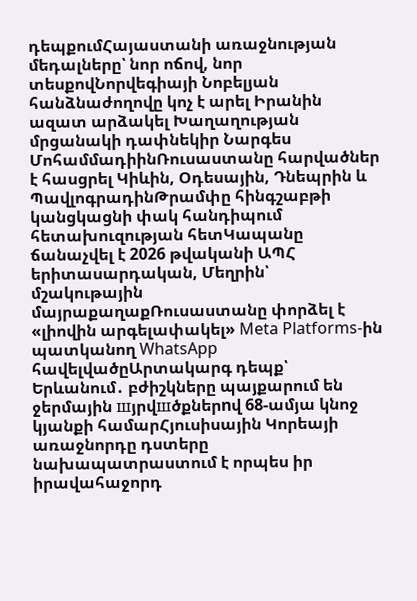դեպքումՀայաստանի առաջնության մեդալները՝ նոր ոճով, նոր տեսքովՆորվեգիայի Նոբելյան հանձնաժողովը կոչ է արել Իրանին ազատ արձակել Խաղաղության մրցանակի դափնեկիր Նարգես ՄոհամմադիինՌուսաստանը հարվածներ է հասցրել Կիևին, Օդեսային, Դնեպրին և ՊավլոգրադինԹրամփը հինգշաբթի կանցկացնի փակ հանդիպում հետախուզության հետԿապանը ճանաչվել է 2026 թվականի ԱՊՀ երիտասարդական, Մեղրին՝ մշակութային մայրաքաղաքՌուսաստանը փորձել է «լիովին արգելափակել» Meta Platforms-ին պատկանող WhatsApp հավելվածըԱրտակարգ դեպք՝ Երևանում․ բժիշկները պայքարում են ջերմային шյրվшծքներnվ 68-ամյա կնոջ կյանքի համարՀյուսիսային Կորեայի առաջնորդը դստերը նախապատրաստում է որպես իր իրավահաջորդ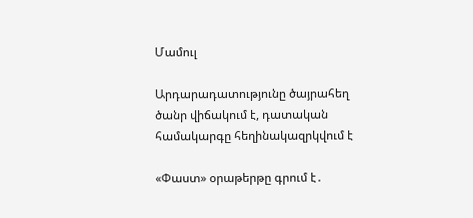Մամուլ

Արդարադատությունը ծայրահեղ ծանր վիճակում է, դատական համակարգը հեղինակազրկվում է

«Փաստ» օրաթերթը գրում է․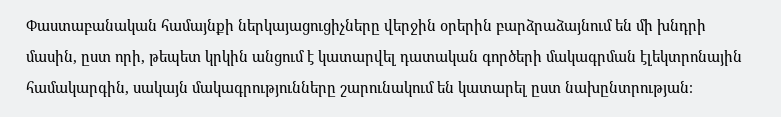Փաստաբանական համայնքի ներկայացուցիչները վերջին օրերին բարձրաձայնում են մի խնդրի մասին, ըստ որի, թեպետ կրկին անցում է կատարվել դատական գործերի մակագրման էլեկտրոնային համակարգին, սակայն մակագրությունները շարունակում են կատարել ըստ նախընտրության։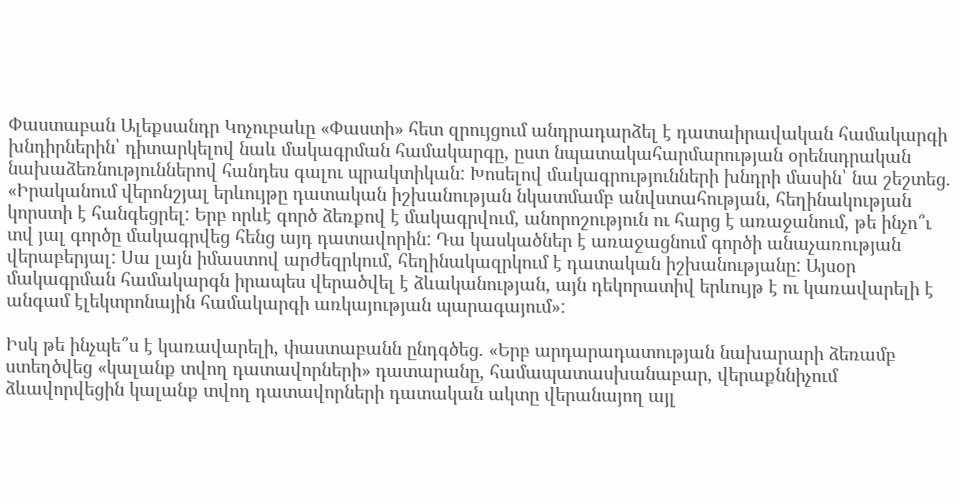Փաստաբան Ալեքսանդր Կոչուբաևը «Փաստի» հետ զրույցում անդրադարձել է դատաիրավական համակարգի խնդիրներին՝ դիտարկելով նաև մակագրման համակարգը, ըստ նպատակահարմարության օրենսդրական նախաձեռնություններով հանդես գալու պրակտիկան: Խոսելով մակագրությունների խնդրի մասին՝ նա շեշտեց. «Իրականում վերոնշյալ երևույթը դատական իշխանության նկատմամբ անվստահության, հեղինակության կորստի է հանգեցրել: Երբ որևէ գործ ձեռքով է մակագրվում, անորոշություն ու հարց է առաջանում, թե ինչո՞ւ տվ յալ գործը մակագրվեց հենց այդ դատավորին: Դա կասկածներ է առաջացնում գործի անաչառության վերաբերյալ: Սա լայն իմաստով արժեզրկում, հեղինակազրկում է դատական իշխանությանը: Այսօր մակագրման համակարգն իրապես վերածվել է ձևականության, այն դեկորատիվ երևույթ է ու կառավարելի է անգամ էլեկտրոնային համակարգի առկայության պարագայում»:

Իսկ թե ինչպե՞ս է կառավարելի, փաստաբանն ընդգծեց. «Երբ արդարադատության նախարարի ձեռամբ ստեղծվեց «կալանք տվող դատավորների» դատարանը, համապատասխանաբար, վերաքննիչում ձևավորվեցին կալանք տվող դատավորների դատական ակտը վերանայող այլ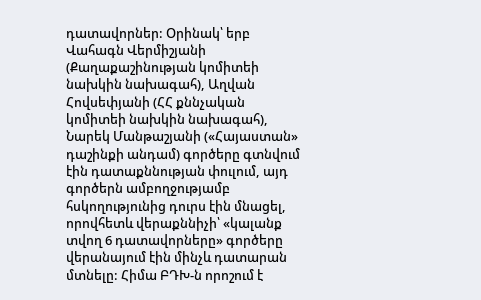դատավորներ: Օրինակ՝ երբ Վահագն Վերմիշյանի (Քաղաքաշինության կոմիտեի նախկին նախագահ), Աղվան Հովսեփյանի (ՀՀ քննչական կոմիտեի նախկին նախագահ), Նարեկ Մանթաշյանի («Հայաստան» դաշինքի անդամ) գործերը գտնվում էին դատաքննության փուլում, այդ գործերն ամբողջությամբ հսկողությունից դուրս էին մնացել, որովհետև վերաքննիչի՝ «կալանք տվող 6 դատավորները» գործերը վերանայում էին մինչև դատարան մտնելը: Հիմա ԲԴԽ-ն որոշում է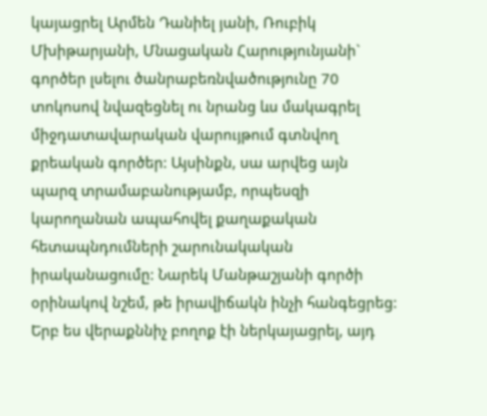կայացրել Արմեն Դանիել յանի, Ռուբիկ Մխիթարյանի, Մնացական Հարությունյանի` գործեր լսելու ծանրաբեռնվածությունը 70 տոկոսով նվազեցնել ու նրանց ևս մակագրել միջդատավարական վարույթում գտնվող քրեական գործեր: Այսինքն, սա արվեց այն պարզ տրամաբանությամբ, որպեսզի կարողանան ապահովել քաղաքական հետապնդումների շարունակական իրականացումը: Նարեկ Մանթաշյանի գործի օրինակով նշեմ, թե իրավիճակն ինչի հանգեցրեց: Երբ ես վերաքննիչ բողոք էի ներկայացրել, այդ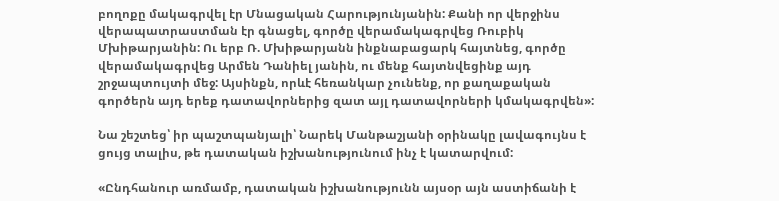բողոքը մակագրվել էր Մնացական Հարությունյանին: Քանի որ վերջինս վերապատրաստման էր գնացել, գործը վերամակագրվեց Ռուբիկ Մխիթարյանին: Ու երբ Ռ. Մխիթարյանն ինքնաբացարկ հայտնեց, գործը վերամակագրվեց Արմեն Դանիել յանին, ու մենք հայտնվեցինք այդ շրջապտույտի մեջ: Այսինքն, որևէ հեռանկար չունենք, որ քաղաքական գործերն այդ երեք դատավորներից զատ այլ դատավորների կմակագրվեն»:

Նա շեշտեց՝ իր պաշտպանյալի՝ Նարեկ Մանթաշյանի օրինակը լավագույնս է ցույց տալիս, թե դատական իշխանությունում ինչ է կատարվում:

«Ընդհանուր առմամբ, դատական իշխանությունն այսօր այն աստիճանի է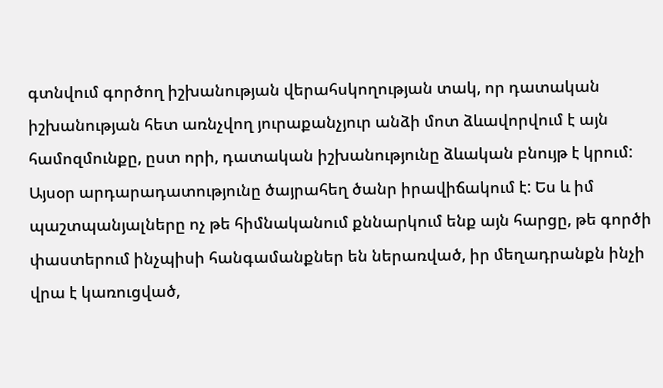գտնվում գործող իշխանության վերահսկողության տակ, որ դատական իշխանության հետ առնչվող յուրաքանչյուր անձի մոտ ձևավորվում է այն համոզմունքը, ըստ որի, դատական իշխանությունը ձևական բնույթ է կրում: Այսօր արդարադատությունը ծայրահեղ ծանր իրավիճակում է: Ես և իմ պաշտպանյալները ոչ թե հիմնականում քննարկում ենք այն հարցը, թե գործի փաստերում ինչպիսի հանգամանքներ են ներառված, իր մեղադրանքն ինչի վրա է կառուցված,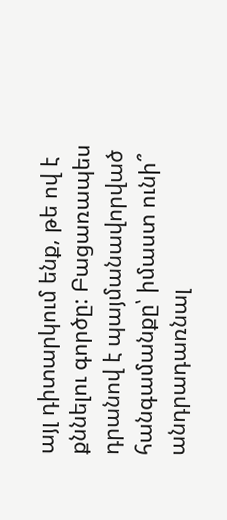այլ դիտարկում ենք, թե ով է քննելու գործը: Բացառապես դրանով է պայմանավորված հանգամանքը՝ իմաստ ունի՞ անդրադառնալ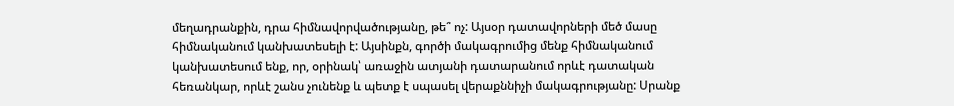մեղադրանքին, դրա հիմնավորվածությանը, թե՞ ոչ: Այսօր դատավորների մեծ մասը հիմնականում կանխատեսելի է: Այսինքն, գործի մակագրումից մենք հիմնականում կանխատեսում ենք, որ, օրինակ՝ առաջին ատյանի դատարանում որևէ դատական հեռանկար, որևէ շանս չունենք և պետք է սպասել վերաքննիչի մակագրությանը: Սրանք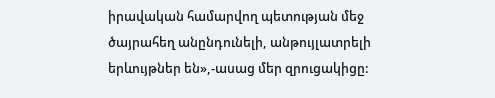իրավական համարվող պետության մեջ ծայրահեղ անընդունելի, անթույլատրելի երևույթներ են»,-ասաց մեր զրուցակիցը: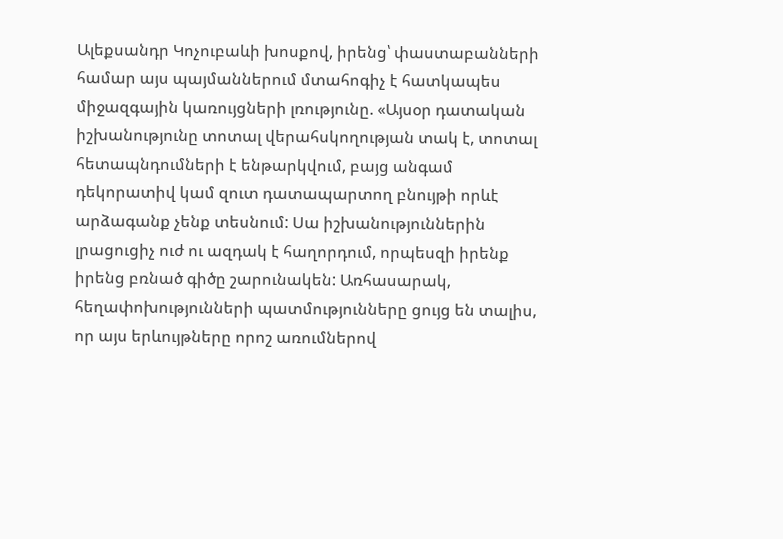Ալեքսանդր Կոչուբաևի խոսքով, իրենց՝ փաստաբանների համար այս պայմաններում մտահոգիչ է հատկապես միջազգային կառույցների լռությունը. «Այսօր դատական իշխանությունը տոտալ վերահսկողության տակ է, տոտալ հետապնդումների է ենթարկվում, բայց անգամ դեկորատիվ կամ զուտ դատապարտող բնույթի որևէ արձագանք չենք տեսնում: Սա իշխանություններին լրացուցիչ ուժ ու ազդակ է հաղորդում, որպեսզի իրենք իրենց բռնած գիծը շարունակեն: Առհասարակ, հեղափոխությունների պատմությունները ցույց են տալիս, որ այս երևույթները որոշ առումներով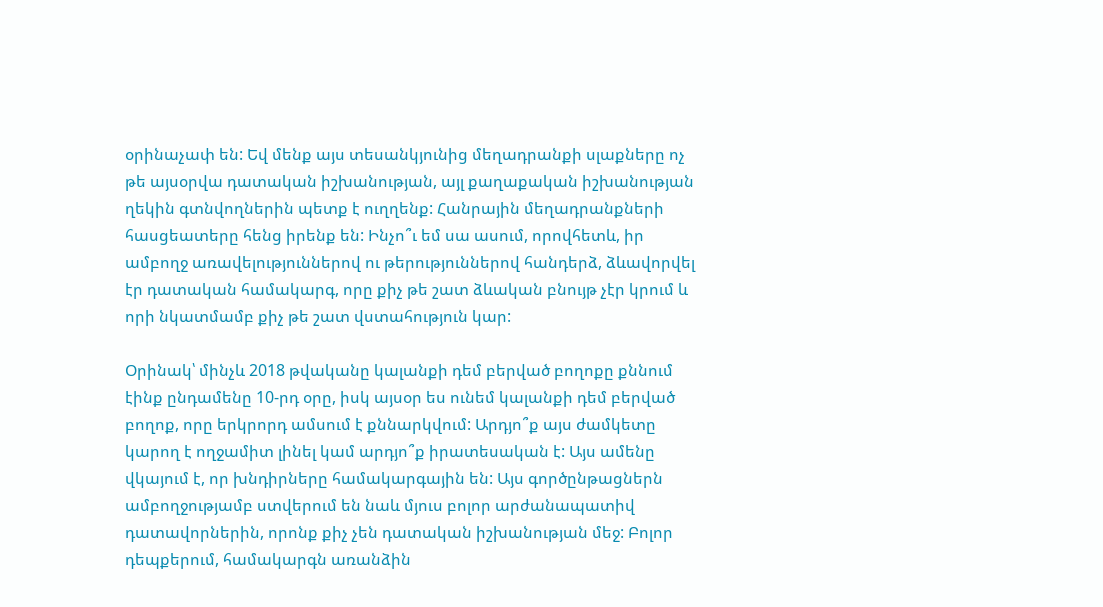օրինաչափ են: Եվ մենք այս տեսանկյունից մեղադրանքի սլաքները ոչ թե այսօրվա դատական իշխանության, այլ քաղաքական իշխանության ղեկին գտնվողներին պետք է ուղղենք: Հանրային մեղադրանքների հասցեատերը հենց իրենք են: Ինչո՞ւ եմ սա ասում, որովհետև, իր ամբողջ առավելություններով ու թերություններով հանդերձ, ձևավորվել էր դատական համակարգ, որը քիչ թե շատ ձևական բնույթ չէր կրում և որի նկատմամբ քիչ թե շատ վստահություն կար:

Օրինակ՝ մինչև 2018 թվականը կալանքի դեմ բերված բողոքը քննում էինք ընդամենը 10-րդ օրը, իսկ այսօր ես ունեմ կալանքի դեմ բերված բողոք, որը երկրորդ ամսում է քննարկվում: Արդյո՞ք այս ժամկետը կարող է ողջամիտ լինել կամ արդյո՞ք իրատեսական է: Այս ամենը վկայում է, որ խնդիրները համակարգային են: Այս գործընթացներն ամբողջությամբ ստվերում են նաև մյուս բոլոր արժանապատիվ դատավորներին, որոնք քիչ չեն դատական իշխանության մեջ: Բոլոր դեպքերում, համակարգն առանձին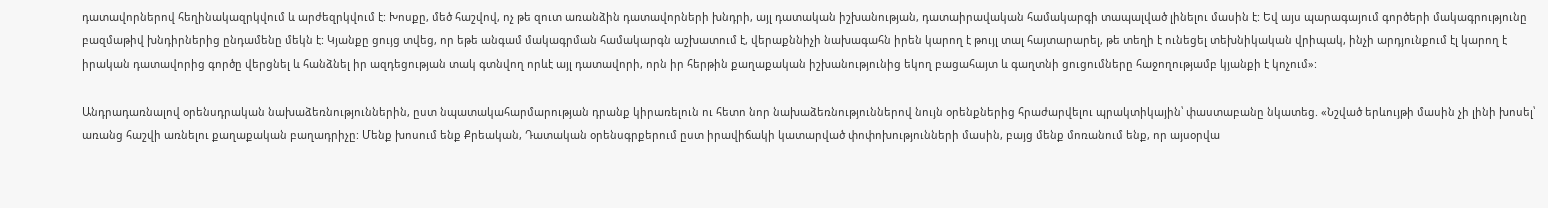դատավորներով հեղինակազրկվում և արժեզրկվում է: Խոսքը, մեծ հաշվով, ոչ թե զուտ առանձին դատավորների խնդրի, այլ դատական իշխանության, դատաիրավական համակարգի տապալված լինելու մասին է: Եվ այս պարագայում գործերի մակագրությունը բազմաթիվ խնդիրներից ընդամենը մեկն է: Կյանքը ցույց տվեց, որ եթե անգամ մակագրման համակարգն աշխատում է, վերաքննիչի նախագահն իրեն կարող է թույլ տալ հայտարարել, թե տեղի է ունեցել տեխնիկական վրիպակ, ինչի արդյունքում էլ կարող է իրական դատավորից գործը վերցնել և հանձնել իր ազդեցության տակ գտնվող որևէ այլ դատավորի, որն իր հերթին քաղաքական իշխանությունից եկող բացահայտ և գաղտնի ցուցումները հաջողությամբ կյանքի է կոչում»:

Անդրադառնալով օրենսդրական նախաձեռնություններին, ըստ նպատակահարմարության դրանք կիրառելուն ու հետո նոր նախաձեռնություններով նույն օրենքներից հրաժարվելու պրակտիկային՝ փաստաբանը նկատեց. «Նշված երևույթի մասին չի լինի խոսել՝ առանց հաշվի առնելու քաղաքական բաղադրիչը: Մենք խոսում ենք Քրեական, Դատական օրենսգրքերում ըստ իրավիճակի կատարված փոփոխությունների մասին, բայց մենք մոռանում ենք, որ այսօրվա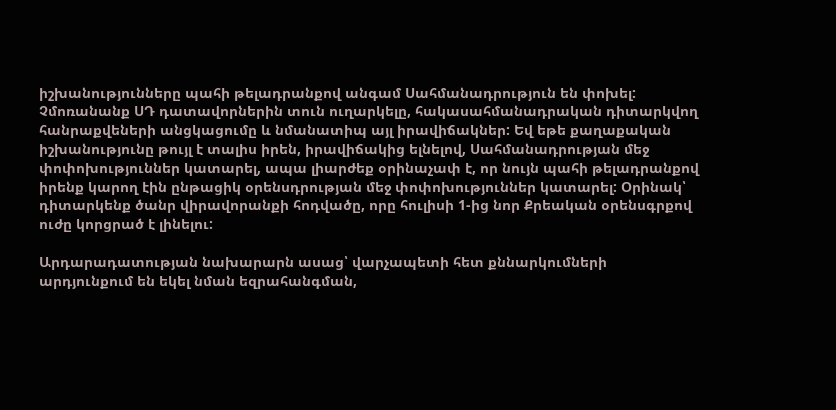իշխանությունները պահի թելադրանքով անգամ Սահմանադրություն են փոխել: Չմոռանանք ՍԴ դատավորներին տուն ուղարկելը, հակասահմանադրական դիտարկվող հանրաքվեների անցկացումը և նմանատիպ այլ իրավիճակներ: Եվ եթե քաղաքական իշխանությունը թույլ է տալիս իրեն, իրավիճակից ելնելով, Սահմանադրության մեջ փոփոխություններ կատարել, ապա լիարժեք օրինաչափ է, որ նույն պահի թելադրանքով իրենք կարող էին ընթացիկ օրենսդրության մեջ փոփոխություններ կատարել: Օրինակ՝ դիտարկենք ծանր վիրավորանքի հոդվածը, որը հուլիսի 1-ից նոր Քրեական օրենսգրքով ուժը կորցրած է լինելու:

Արդարադատության նախարարն ասաց՝ վարչապետի հետ քննարկումների արդյունքում են եկել նման եզրահանգման,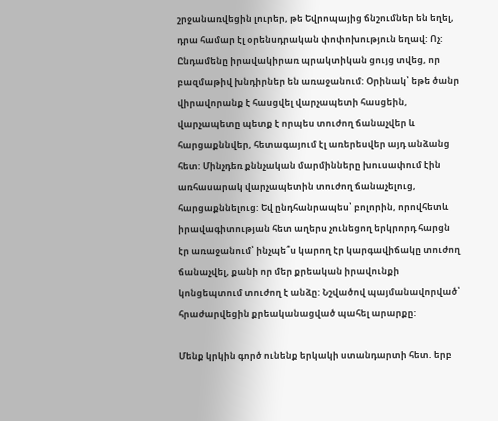շրջանառվեցին լուրեր, թե Եվրոպայից ճնշումներ են եղել, դրա համար էլ օրենսդրական փոփոխություն եղավ: Ոչ: Ընդամենը իրավակիրառ պրակտիկան ցույց տվեց, որ բազմաթիվ խնդիրներ են առաջանում: Օրինակ՝ եթե ծանր վիրավորանք է հասցվել վարչապետի հասցեին, վարչապետը պետք է որպես տուժող ճանաչվեր և հարցաքննվեր, հետագայում էլ առերեսվեր այդ անձանց հետ: Մինչդեռ քննչական մարմինները խուսափում էին առհասարակ վարչապետին տուժող ճանաչելուց, հարցաքննելուց: Եվ ընդհանրապես՝ բոլորին, որովհետև իրավագիտության հետ աղերս չունեցող երկրորդ հարցն էր առաջանում՝ ինչպե՞ս կարող էր կարգավիճակը տուժող ճանաչվել, քանի որ մեր քրեական իրավունքի կոնցեպտում տուժող է անձը: Նշվածով պայմանավորված՝ հրաժարվեցին քրեականացված պահել արարքը:

Մենք կրկին գործ ունենք երկակի ստանդարտի հետ. երբ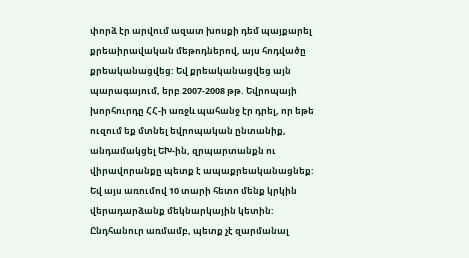փորձ էր արվում ազատ խոսքի դեմ պայքարել քրեաիրավական մեթոդներով, այս հոդվածը քրեականացվեց: Եվ քրեականացվեց այն պարագայում, երբ 2007-2008 թթ. Եվրոպայի խորհուրդը ՀՀ-ի առջև պահանջ էր դրել, որ եթե ուզում եք մտնել եվրոպական ընտանիք, անդամակցել ԵԽ-ին, զրպարտանքն ու վիրավորանքը պետք է ապաքրեականացնեք: Եվ այս առումով 10 տարի հետո մենք կրկին վերադարձանք մեկնարկային կետին: Ընդհանուր առմամբ, պետք չէ զարմանալ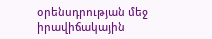օրենսդրության մեջ իրավիճակային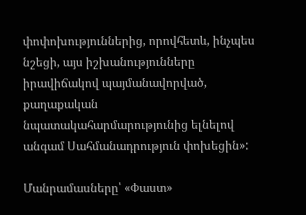փոփոխություններից, որովհետև, ինչպես նշեցի, այս իշխանությունները իրավիճակով պայմանավորված, քաղաքական նպատակահարմարությունից ելնելով անգամ Սահմանադրություն փոխեցին»:

Մանրամասները՝ «Փաստ»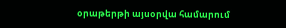օրաթերթի այսօրվա համարում